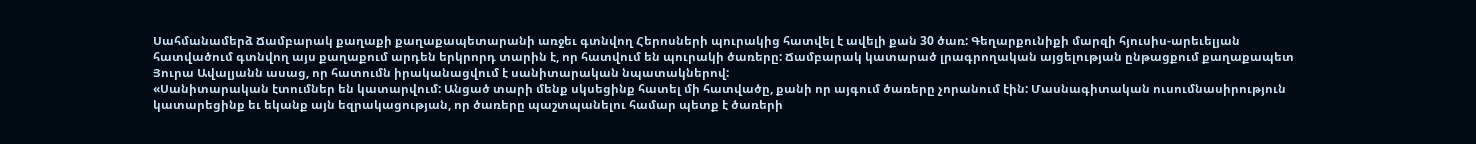Սահմանամերձ Ճամբարակ քաղաքի քաղաքապետարանի առջեւ գտնվող Հերոսների պուրակից հատվել է ավելի քան 30 ծառ: Գեղարքունիքի մարզի հյուսիս-արեւելյան հատվածում գտնվող այս քաղաքում արդեն երկրորդ տարին է, որ հատվում են պուրակի ծառերը: Ճամբարակ կատարած լրագրողական այցելության ընթացքում քաղաքապետ Յուրա Ավալյանն ասաց, որ հատումն իրականացվում է սանիտարական նպատակներով:
«Սանիտարական էտումներ են կատարվում: Անցած տարի մենք սկսեցինք հատել մի հատվածը, քանի որ այգում ծառերը չորանում էին: Մասնագիտական ուսումնասիրություն կատարեցինք եւ եկանք այն եզրակացության, որ ծառերը պաշտպանելու համար պետք է ծառերի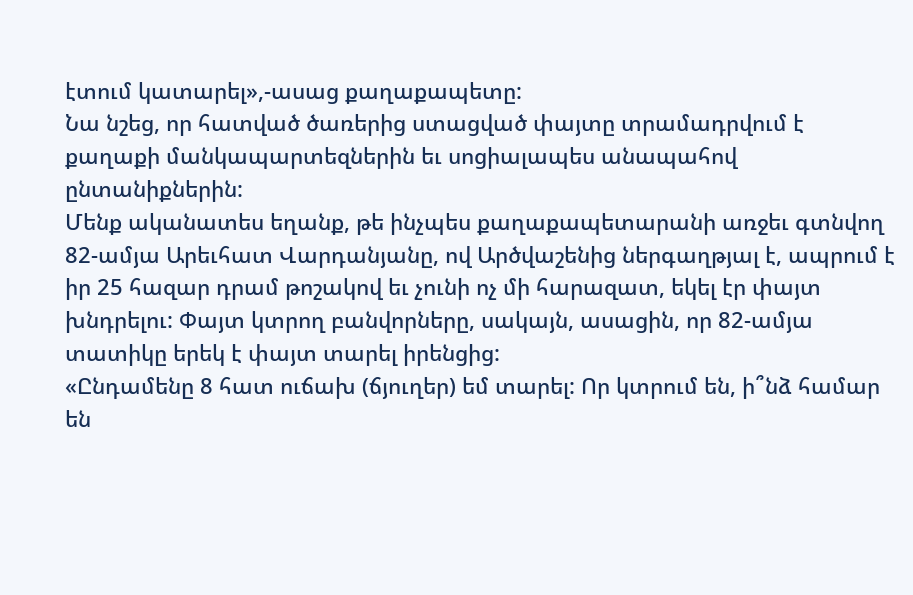էտում կատարել»,-ասաց քաղաքապետը:
Նա նշեց, որ հատված ծառերից ստացված փայտը տրամադրվում է քաղաքի մանկապարտեզներին եւ սոցիալապես անապահով ընտանիքներին:
Մենք ականատես եղանք, թե ինչպես քաղաքապետարանի առջեւ գտնվող 82-ամյա Արեւհատ Վարդանյանը, ով Արծվաշենից ներգաղթյալ է, ապրում է իր 25 հազար դրամ թոշակով եւ չունի ոչ մի հարազատ, եկել էր փայտ խնդրելու: Փայտ կտրող բանվորները, սակայն, ասացին, որ 82-ամյա տատիկը երեկ է փայտ տարել իրենցից:
«Ընդամենը 8 հատ ուճախ (ճյուղեր) եմ տարել: Որ կտրում են, ի՞նձ համար են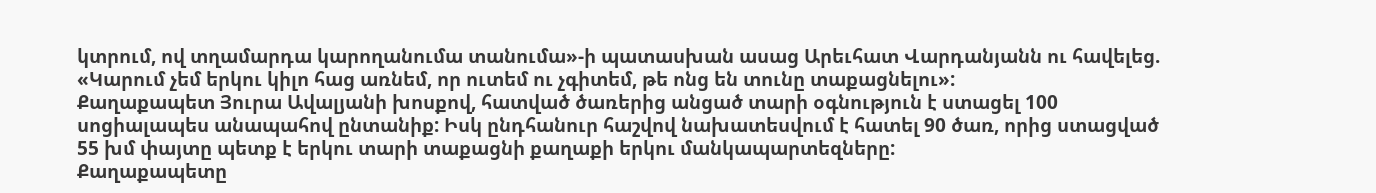կտրում, ով տղամարդա կարողանումա տանումա»-ի պատասխան ասաց Արեւհատ Վարդանյանն ու հավելեց. «Կարում չեմ երկու կիլո հաց առնեմ, որ ուտեմ ու չգիտեմ, թե ոնց են տունը տաքացնելու»:
Քաղաքապետ Յուրա Ավալյանի խոսքով, հատված ծառերից անցած տարի օգնություն է ստացել 100 սոցիալապես անապահով ընտանիք: Իսկ ընդհանուր հաշվով նախատեսվում է հատել 90 ծառ, որից ստացված 55 խմ փայտը պետք է երկու տարի տաքացնի քաղաքի երկու մանկապարտեզները:
Քաղաքապետը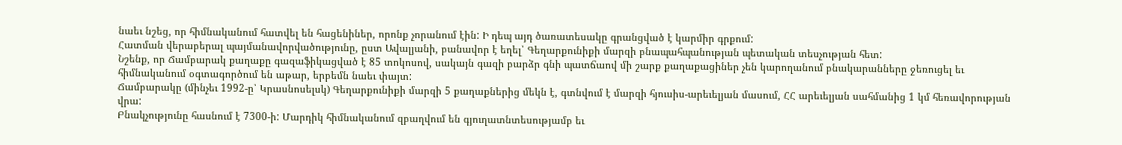նաեւ նշեց, որ հիմնականում հատվել են հացենիներ, որոնք չորանում էին: Ի դեպ այդ ծառատեսակը գրանցված է կարմիր գրքում:
Հատման վերաբերալ պայմանավորվածությունը, ըստ Ավալյանի, բանավոր է եղել՝ Գեղարքունիքի մարզի բնապահպանության պետական տեսչության հետ:
Նշենք, որ Ճամբարակ քաղաքը գազաֆիկացված է 85 տոկոսով, սակայն գազի բարձր գնի պատճաով մի շարք քաղաքացիներ չեն կարողանում բնակարանները ջեռուցել եւ հիմնականում օգտագործում են աթար, երբեմն նաեւ փայտ:
Ճամբարակը (մինչեւ 1992-ը՝ Կրասնոսելսկ) Գեղարքունիքի մարզի 5 քաղաքներից մեկն է, գտնվում է մարզի հյուսիս-արեւելյան մասում, ՀՀ արեւելյան սահմանից 1 կմ հեռավորության վրա:
Բնակչությունը հասնում է 7300-ի: Մարդիկ հիմնականում զբաղվում են գյուղատնտեսությամբ եւ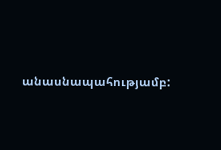անասնապահությամբ: